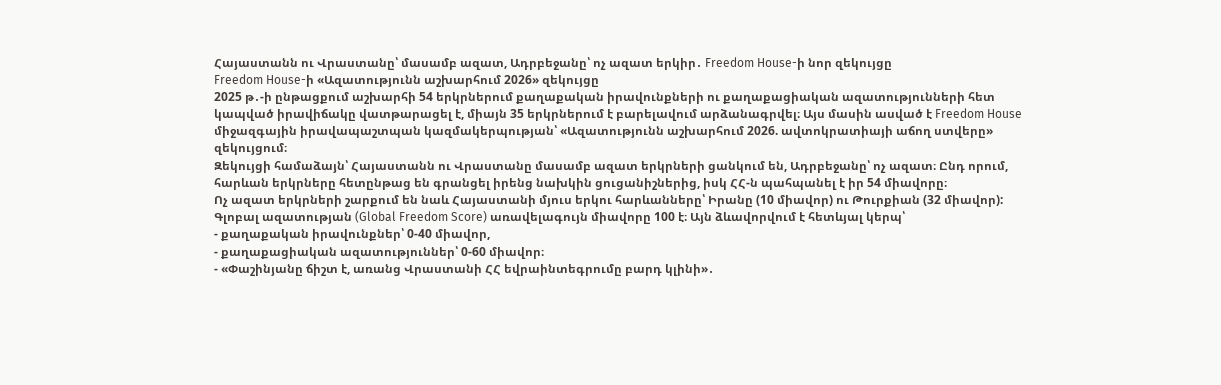Հայաստանն ու Վրաստանը՝ մասամբ ազատ, Ադրբեջանը՝ ոչ ազատ երկիր․ Freedom House-ի նոր զեկույցը
Freedom House-ի «Ազատությունն աշխարհում 2026» զեկույցը
2025 թ․-ի ընթացքում աշխարհի 54 երկրներում քաղաքական իրավունքների ու քաղաքացիական ազատությունների հետ կապված իրավիճակը վատթարացել է, միայն 35 երկրներում է բարելավում արձանագրվել։ Այս մասին ասված է Freedom House միջազգային իրավապաշտպան կազմակերպության՝ «Ազատությունն աշխարհում 2026. ավտոկրատիայի աճող ստվերը» զեկույցում։
Զեկույցի համաձայն՝ Հայաստանն ու Վրաստանը մասամբ ազատ երկրների ցանկում են, Ադրբեջանը՝ ոչ ազատ։ Ընդ որում, հարևան երկրները հետընթաց են գրանցել իրենց նախկին ցուցանիշներից, իսկ ՀՀ-ն պահպանել է իր 54 միավորը։
Ոչ ազատ երկրների շարքում են նաև Հայաստանի մյուս երկու հարևանները՝ Իրանը (10 միավոր) ու Թուրքիան (32 միավոր):
Գլոբալ ազատության (Global Freedom Score) առավելագույն միավորը 100 է։ Այն ձևավորվում է հետևյալ կերպ՝
- քաղաքական իրավունքներ՝ 0-40 միավոր,
- քաղաքացիական ազատություններ՝ 0-60 միավոր։
- «Փաշինյանը ճիշտ է, առանց Վրաստանի ՀՀ եվրաինտեգրումը բարդ կլինի»․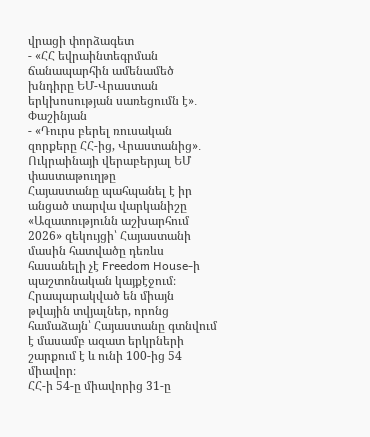վրացի փորձագետ
- «ՀՀ եվրաինտեգրման ճանապարհին ամենամեծ խնդիրը ԵՄ-Վրաստան երկխոսության սառեցումն է»․ Փաշինյան
- «Դուրս բերել ռուսական զորքերը ՀՀ-ից, Վրաստանից»․ Ուկրաինայի վերաբերյալ ԵՄ փաստաթուղթը
Հայաստանը պահպանել է իր անցած տարվա վարկանիշը
«Ազատությունն աշխարհում 2026» զեկույցի՝ Հայաստանի մասին հատվածը դեռևս հասանելի չէ Freedom House-ի պաշտոնական կայքէջում։ Հրապարակված են միայն թվային տվյալներ, որոնց համաձայն՝ Հայաստանը գտնվում է մասամբ ազատ երկրների շարքում է և ունի 100-ից 54 միավոր։
ՀՀ-ի 54-ը միավորից 31-ը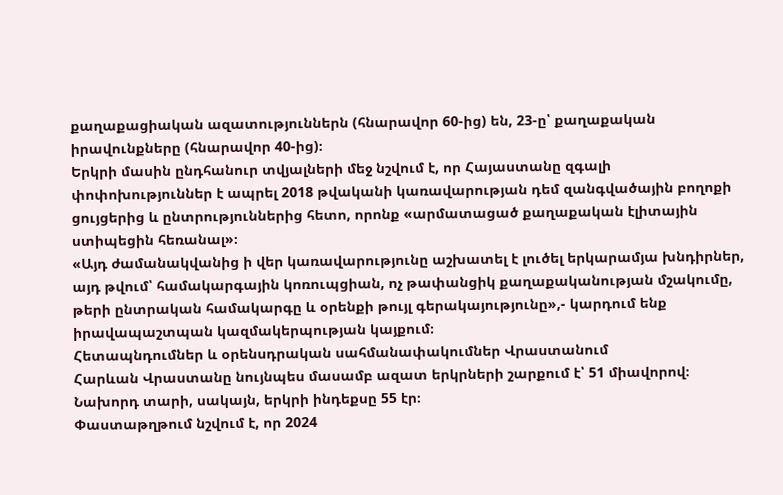քաղաքացիական ազատություններն (հնարավոր 60-ից) են, 23-ը՝ քաղաքական իրավունքները (հնարավոր 40-ից)։
Երկրի մասին ընդհանուր տվյալների մեջ նշվում է, որ Հայաստանը զգալի փոփոխություններ է ապրել 2018 թվականի կառավարության դեմ զանգվածային բողոքի ցույցերից և ընտրություններից հետո, որոնք «արմատացած քաղաքական էլիտային ստիպեցին հեռանալ»։
«Այդ ժամանակվանից ի վեր կառավարությունը աշխատել է լուծել երկարամյա խնդիրներ, այդ թվում՝ համակարգային կոռուպցիան, ոչ թափանցիկ քաղաքականության մշակումը, թերի ընտրական համակարգը և օրենքի թույլ գերակայությունը»,- կարդում ենք իրավապաշտպան կազմակերպության կայքում։
Հետապնդումներ և օրենսդրական սահմանափակումներ Վրաստանում
Հարևան Վրաստանը նույնպես մասամբ ազատ երկրների շարքում է՝ 51 միավորով։ Նախորդ տարի, սակայն, երկրի ինդեքսը 55 էր։
Փաստաթղթում նշվում է, որ 2024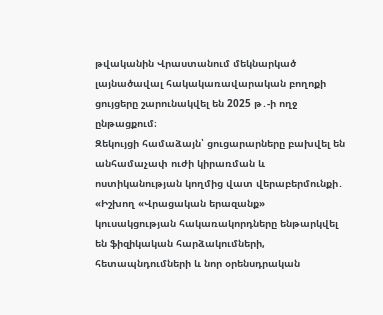թվականին Վրաստանում մեկնարկած լայնածավալ հակակառավարական բողոքի ցույցերը շարունակվել են 2025 թ․-ի ողջ ընթացքում։
Զեկույցի համաձայն՝ ցուցարարները բախվել են անհամաչափ ուժի կիրառման և ոստիկանության կողմից վատ վերաբերմունքի․
«Իշխող «Վրացական երազանք» կուսակցության հակառակորդները ենթարկվել են ֆիզիկական հարձակումների, հետապնդումների և նոր օրենսդրական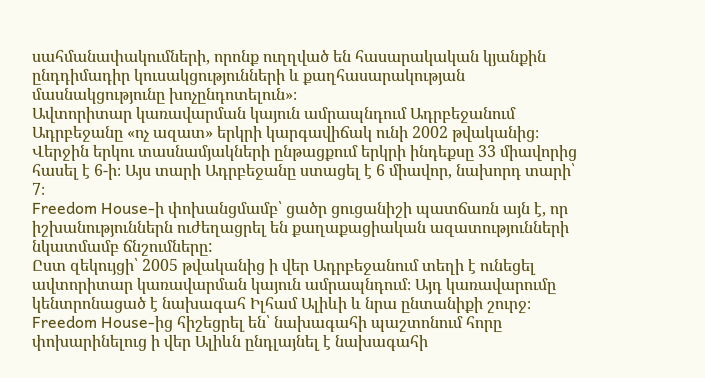սահմանափակումների, որոնք ուղղված են հասարակական կյանքին ընդդիմադիր կուսակցությունների և քաղհասարակության մասնակցությունը խոչընդոտելուն»։
Ավտորիտար կառավարման կայուն ամրապնդում Ադրբեջանում
Ադրբեջանը «ոչ ազատ» երկրի կարգավիճակ ունի 2002 թվականից։ Վերջին երկու տասնամյակների ընթացքում երկրի ինդեքսը 33 միավորից հասել է 6-ի։ Այս տարի Ադրբեջանը ստացել է 6 միավոր, նախորդ տարի՝ 7։
Freedom House-ի փոխանցմամբ՝ ցածր ցուցանիշի պատճառն այն է, որ իշխանություններն ուժեղացրել են քաղաքացիական ազատությունների նկատմամբ ճնշումները:
Ըստ զեկույցի՝ 2005 թվականից ի վեր Ադրբեջանում տեղի է ունեցել ավտորիտար կառավարման կայուն ամրապնդում։ Այդ կառավարումը կենտրոնացած է նախագահ Իլհամ Ալիևի և նրա ընտանիքի շուրջ։
Freedom House-ից հիշեցրել են՝ նախագահի պաշտոնում հորը փոխարինելուց ի վեր Ալիևն ընդլայնել է նախագահի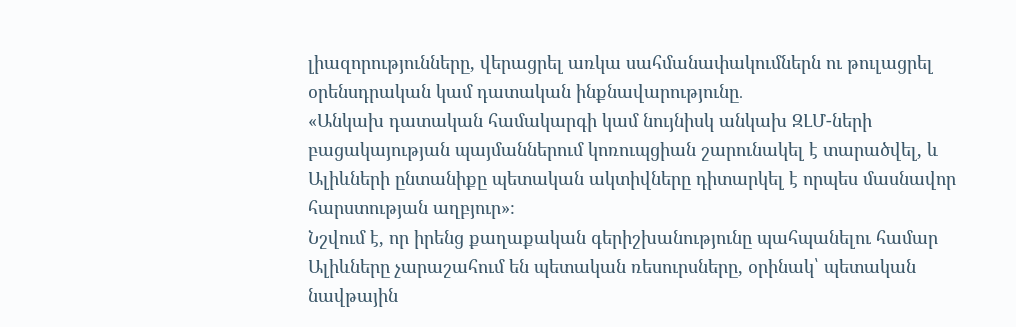լիազորությունները, վերացրել առկա սահմանափակումներն ու թուլացրել օրենսդրական կամ դատական ինքնավարությունը․
«Անկախ դատական համակարգի կամ նույնիսկ անկախ ԶԼՄ-ների բացակայության պայմաններում կոռուպցիան շարունակել է տարածվել, և Ալիևների ընտանիքը պետական ակտիվները դիտարկել է որպես մասնավոր հարստության աղբյուր»։
Նշվում է, որ իրենց քաղաքական գերիշխանությունը պահպանելու համար Ալիևները չարաշահում են պետական ռեսուրսները, օրինակ՝ պետական նավթային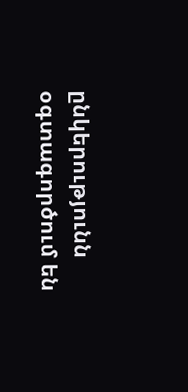ընկերությունն օգտագործում են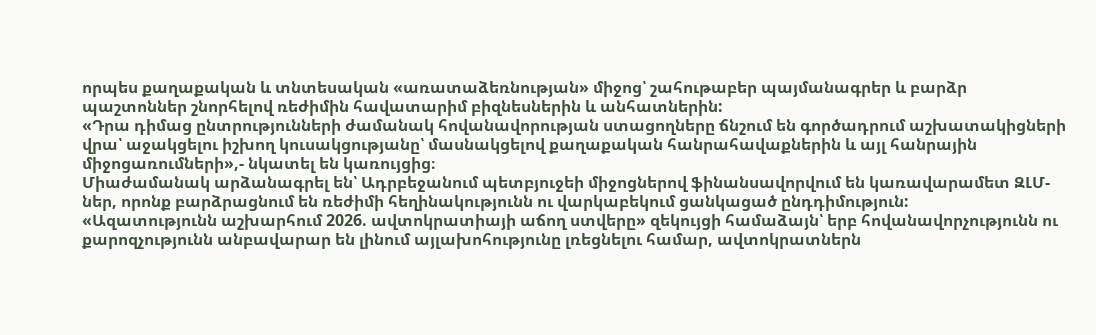որպես քաղաքական և տնտեսական «առատաձեռնության» միջոց՝ շահութաբեր պայմանագրեր և բարձր պաշտոններ շնորհելով ռեժիմին հավատարիմ բիզնեսներին և անհատներին:
«Դրա դիմաց ընտրությունների ժամանակ հովանավորության ստացողները ճնշում են գործադրում աշխատակիցների վրա՝ աջակցելու իշխող կուսակցությանը՝ մասնակցելով քաղաքական հանրահավաքներին և այլ հանրային միջոցառումների»,- նկատել են կառույցից։
Միաժամանակ արձանագրել են՝ Ադրբեջանում պետբյուջեի միջոցներով ֆինանսավորվում են կառավարամետ ԶԼՄ-ներ, որոնք բարձրացնում են ռեժիմի հեղինակությունն ու վարկաբեկում ցանկացած ընդդիմություն:
«Ազատությունն աշխարհում 2026. ավտոկրատիայի աճող ստվերը» զեկույցի համաձայն՝ երբ հովանավորչությունն ու քարոզչությունն անբավարար են լինում այլախոհությունը լռեցնելու համար, ավտոկրատներն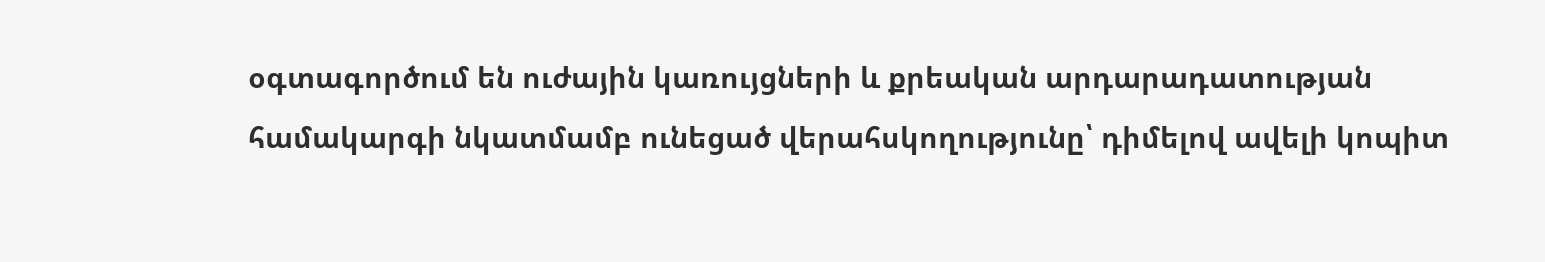օգտագործում են ուժային կառույցների և քրեական արդարադատության համակարգի նկատմամբ ունեցած վերահսկողությունը՝ դիմելով ավելի կոպիտ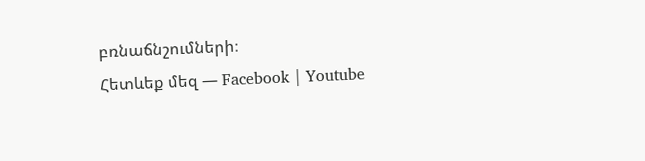բռնաճնշումների։
Հետևեք մեզ — Facebook | Youtube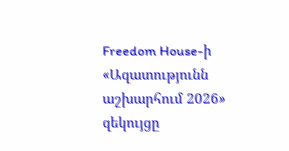Freedom House-ի «Ազատությունն աշխարհում 2026» զեկույցը